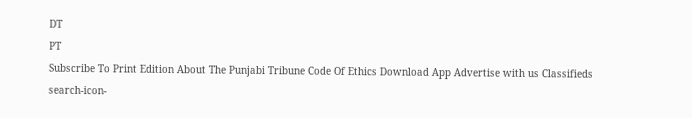DT
PT
Subscribe To Print Edition About The Punjabi Tribune Code Of Ethics Download App Advertise with us Classifieds
search-icon-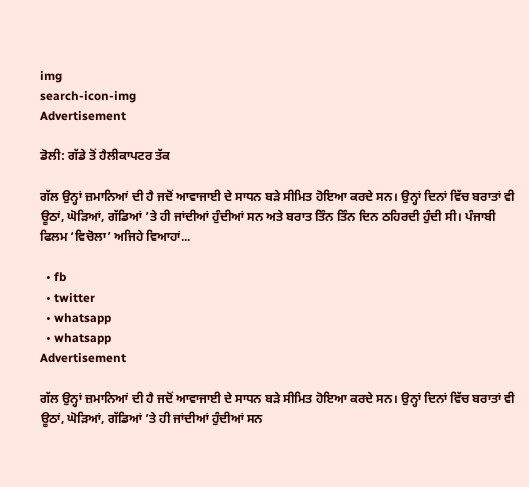img
search-icon-img
Advertisement

ਡੋਲੀ: ਗੱਡੇ ਤੋਂ ਹੈਲੀਕਾਪਟਰ ਤੱਕ

ਗੱਲ ਉਨ੍ਹਾਂ ਜ਼ਮਾਨਿਆਂ ਦੀ ਹੈ ਜਦੋਂ ਆਵਾਜਾਈ ਦੇ ਸਾਧਨ ਬੜੇ ਸੀਮਿਤ ਹੋਇਆ ਕਰਦੇ ਸਨ। ਉਨ੍ਹਾਂ ਦਿਨਾਂ ਵਿੱਚ ਬਰਾਤਾਂ ਵੀ ਊਠਾਂ, ਘੋੜਿਆਂ, ਗੱਡਿਆਂ ’ਤੇ ਹੀ ਜਾਂਦੀਆਂ ਹੁੰਦੀਆਂ ਸਨ ਅਤੇ ਬਰਾਤ ਤਿੰਨ ਤਿੰਨ ਦਿਨ ਠਹਿਰਦੀ ਹੁੰਦੀ ਸੀ। ਪੰਜਾਬੀ ਫਿਲਮ ‘ਵਿਚੋਲਾ’ ਅਜਿਹੇ ਵਿਆਹਾਂ...

  • fb
  • twitter
  • whatsapp
  • whatsapp
Advertisement

ਗੱਲ ਉਨ੍ਹਾਂ ਜ਼ਮਾਨਿਆਂ ਦੀ ਹੈ ਜਦੋਂ ਆਵਾਜਾਈ ਦੇ ਸਾਧਨ ਬੜੇ ਸੀਮਿਤ ਹੋਇਆ ਕਰਦੇ ਸਨ। ਉਨ੍ਹਾਂ ਦਿਨਾਂ ਵਿੱਚ ਬਰਾਤਾਂ ਵੀ ਊਠਾਂ, ਘੋੜਿਆਂ, ਗੱਡਿਆਂ ’ਤੇ ਹੀ ਜਾਂਦੀਆਂ ਹੁੰਦੀਆਂ ਸਨ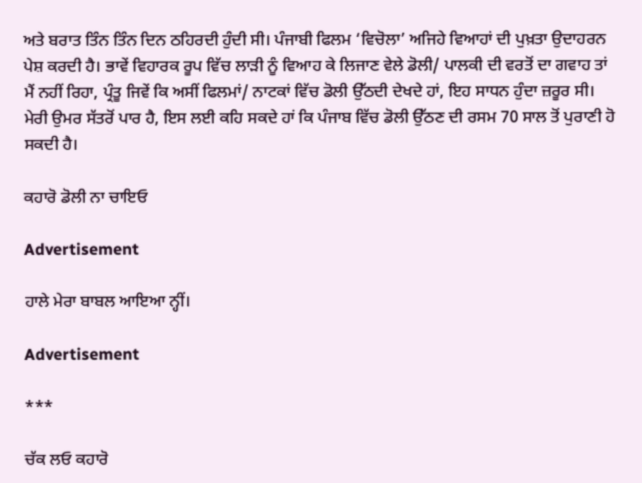ਅਤੇ ਬਰਾਤ ਤਿੰਨ ਤਿੰਨ ਦਿਨ ਠਹਿਰਦੀ ਹੁੰਦੀ ਸੀ। ਪੰਜਾਬੀ ਫਿਲਮ ‘ਵਿਚੋਲਾ’ ਅਜਿਹੇ ਵਿਆਹਾਂ ਦੀ ਪੁਖ਼ਤਾ ਉਦਾਹਰਨ ਪੇਸ਼ ਕਰਦੀ ਹੈ। ਭਾਵੇਂ ਵਿਹਾਰਕ ਰੂਪ ਵਿੱਚ ਲਾੜੀ ਨੂੰ ਵਿਆਹ ਕੇ ਲਿਜਾਣ ਵੇਲੇ ਡੋਲੀ/ ਪਾਲਕੀ ਦੀ ਵਰਤੋਂ ਦਾ ਗਵਾਹ ਤਾਂ ਮੈਂ ਨਹੀਂ ਰਿਹਾ, ਪ੍ਰੰਤੂ ਜਿਵੇਂ ਕਿ ਅਸੀਂ ਫਿਲਮਾਂ/ ਨਾਟਕਾਂ ਵਿੱਚ ਡੋਲੀ ਉੱਠਦੀ ਦੇਖਦੇ ਹਾਂ, ਇਹ ਸਾਧਨ ਹੁੰਦਾ ਜ਼ਰੂਰ ਸੀ। ਮੇਰੀ ਉਮਰ ਸੱਤਰੋਂ ਪਾਰ ਹੈ, ਇਸ ਲਈ ਕਹਿ ਸਕਦੇ ਹਾਂ ਕਿ ਪੰਜਾਬ ਵਿੱਚ ਡੋਲੀ ਉੱਠਣ ਦੀ ਰਸਮ 70 ਸਾਲ ਤੋਂ ਪੁਰਾਣੀ ਹੋ ਸਕਦੀ ਹੈ।

ਕਹਾਰੋ ਡੋਲੀ ਨਾ ਚਾਇਓ

Advertisement

ਹਾਲੇ ਮੇਰਾ ਬਾਬਲ ਆਇਆ ਨ੍ਹੀਂ।

Advertisement

***

ਚੱਕ ਲਓ ਕਹਾਰੋ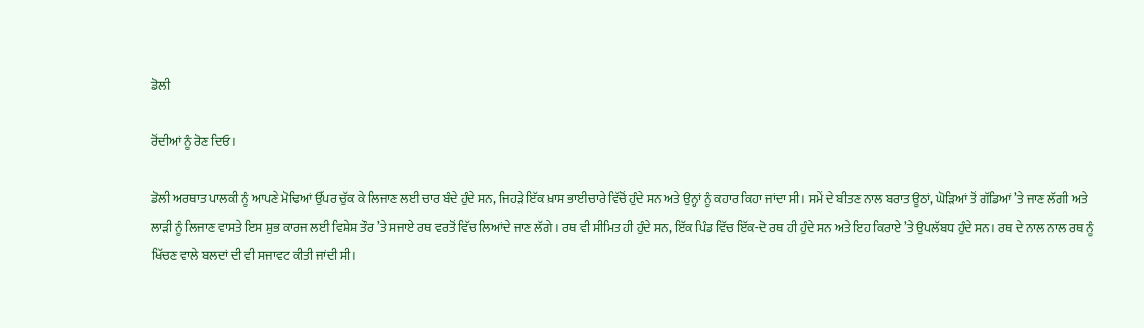ਡੋਲੀ

ਰੋਂਦੀਆਂ ਨੂੰ ਰੋਣ ਦਿਓ।

ਡੋਲੀ ਅਰਥਾਤ ਪਾਲਕੀ ਨੂੰ ਆਪਣੇ ਮੋਢਿਆਂ ਉੱਪਰ ਚੁੱਕ ਕੇ ਲਿਜਾਣ ਲਈ ਚਾਰ ਬੰਦੇ ਹੁੰਦੇ ਸਨ, ਜਿਹੜੇ ਇੱਕ ਖ਼ਾਸ ਭਾਈਚਾਰੇ ਵਿੱਚੋਂ ਹੁੰਦੇ ਸਨ ਅਤੇ ਉਨ੍ਹਾਂ ਨੂੰ ਕਹਾਰ ਕਿਹਾ ਜਾਂਦਾ ਸੀ। ਸਮੇਂ ਦੇ ਬੀਤਣ ਨਾਲ ਬਰਾਤ ਊਠਾਂ, ਘੋੜਿਆਂ ਤੋਂ ਗੱਡਿਆਂ ’ਤੇ ਜਾਣ ਲੱਗੀ ਅਤੇ ਲਾੜੀ ਨੂੰ ਲਿਜਾਣ ਵਾਸਤੇ ਇਸ ਸ਼ੁਭ ਕਾਰਜ ਲਈ ਵਿਸ਼ੇਸ਼ ਤੌਰ ’ਤੇ ਸਜਾਏ ਰਥ ਵਰਤੋਂ ਵਿੱਚ ਲਿਆਂਦੇ ਜਾਣ ਲੱਗੇ। ਰਥ ਵੀ ਸੀਮਿਤ ਹੀ ਹੁੰਦੇ ਸਨ, ਇੱਕ ਪਿੰਡ ਵਿੱਚ ਇੱਕ-ਦੋ ਰਥ ਹੀ ਹੁੰਦੇ ਸਨ ਅਤੇ ਇਹ ਕਿਰਾਏ ’ਤੇ ਉਪਲੱਬਧ ਹੁੰਦੇ ਸਨ। ਰਥ ਦੇ ਨਾਲ ਨਾਲ ਰਥ ਨੂੰ ਖਿੱਚਣ ਵਾਲੇ ਬਲਦਾਂ ਦੀ ਵੀ ਸਜਾਵਟ ਕੀਤੀ ਜਾਂਦੀ ਸੀ।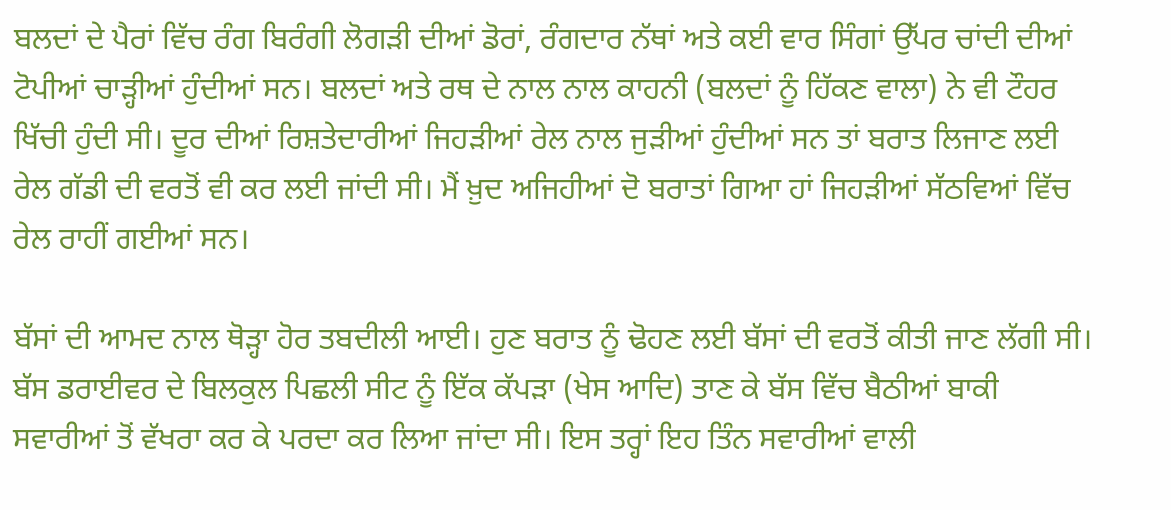ਬਲਦਾਂ ਦੇ ਪੈਰਾਂ ਵਿੱਚ ਰੰਗ ਬਿਰੰਗੀ ਲੋਗੜੀ ਦੀਆਂ ਡੋਰਾਂ, ਰੰਗਦਾਰ ਨੱਥਾਂ ਅਤੇ ਕਈ ਵਾਰ ਸਿੰਗਾਂ ਉੱਪਰ ਚਾਂਦੀ ਦੀਆਂ ਟੋਪੀਆਂ ਚਾੜ੍ਹੀਆਂ ਹੁੰਦੀਆਂ ਸਨ। ਬਲਦਾਂ ਅਤੇ ਰਥ ਦੇ ਨਾਲ ਨਾਲ ਕਾਹਨੀ (ਬਲਦਾਂ ਨੂੰ ਹਿੱਕਣ ਵਾਲਾ) ਨੇ ਵੀ ਟੌਹਰ ਖਿੱਚੀ ਹੁੰਦੀ ਸੀ। ਦੂਰ ਦੀਆਂ ਰਿਸ਼ਤੇਦਾਰੀਆਂ ਜਿਹੜੀਆਂ ਰੇਲ ਨਾਲ ਜੁੜੀਆਂ ਹੁੰਦੀਆਂ ਸਨ ਤਾਂ ਬਰਾਤ ਲਿਜਾਣ ਲਈ ਰੇਲ ਗੱਡੀ ਦੀ ਵਰਤੋਂ ਵੀ ਕਰ ਲਈ ਜਾਂਦੀ ਸੀ। ਮੈਂ ਖ਼ੁਦ ਅਜਿਹੀਆਂ ਦੋ ਬਰਾਤਾਂ ਗਿਆ ਹਾਂ ਜਿਹੜੀਆਂ ਸੱਠਵਿਆਂ ਵਿੱਚ ਰੇਲ ਰਾਹੀਂ ਗਈਆਂ ਸਨ।

ਬੱਸਾਂ ਦੀ ਆਮਦ ਨਾਲ ਥੋੜ੍ਹਾ ਹੋਰ ਤਬਦੀਲੀ ਆਈ। ਹੁਣ ਬਰਾਤ ਨੂੰ ਢੋਹਣ ਲਈ ਬੱਸਾਂ ਦੀ ਵਰਤੋਂ ਕੀਤੀ ਜਾਣ ਲੱਗੀ ਸੀ। ਬੱਸ ਡਰਾਈਵਰ ਦੇ ਬਿਲਕੁਲ ਪਿਛਲੀ ਸੀਟ ਨੂੰ ਇੱਕ ਕੱਪੜਾ (ਖੇਸ ਆਦਿ) ਤਾਣ ਕੇ ਬੱਸ ਵਿੱਚ ਬੈਠੀਆਂ ਬਾਕੀ ਸਵਾਰੀਆਂ ਤੋਂ ਵੱਖਰਾ ਕਰ ਕੇ ਪਰਦਾ ਕਰ ਲਿਆ ਜਾਂਦਾ ਸੀ। ਇਸ ਤਰ੍ਹਾਂ ਇਹ ਤਿੰਨ ਸਵਾਰੀਆਂ ਵਾਲੀ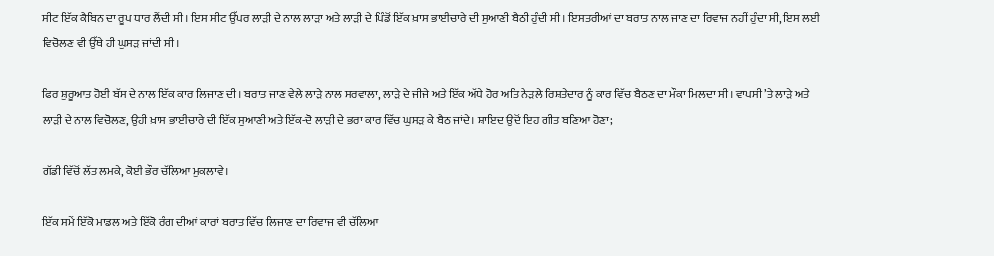ਸੀਟ ਇੱਕ ਕੈਬਿਨ ਦਾ ਰੂਪ ਧਾਰ ਲੈਂਦੀ ਸੀ। ਇਸ ਸੀਟ ਉੱਪਰ ਲਾੜੀ ਦੇ ਨਾਲ ਲਾੜਾ ਅਤੇ ਲਾੜੀ ਦੇ ਪਿੰਡੋਂ ਇੱਕ ਖ਼ਾਸ ਭਾਈਚਾਰੇ ਦੀ ਸੁਆਣੀ ਬੈਠੀ ਹੁੰਦੀ ਸੀ। ਇਸਤਰੀਆਂ ਦਾ ਬਰਾਤ ਨਾਲ ਜਾਣ ਦਾ ਰਿਵਾਜ ਨਹੀਂ ਹੁੰਦਾ ਸੀ, ਇਸ ਲਈ ਵਿਚੋਲਣ ਵੀ ਉੱਥੇ ਹੀ ਘੁਸੜ ਜਾਂਦੀ ਸੀ।

ਫਿਰ ਸ਼ੁਰੂਆਤ ਹੋਈ ਬੱਸ ਦੇ ਨਾਲ ਇੱਕ ਕਾਰ ਲਿਜਾਣ ਦੀ। ਬਰਾਤ ਜਾਣ ਵੇਲੇ ਲਾੜੇ ਨਾਲ ਸਰਵਾਲਾ, ਲਾੜੇ ਦੇ ਜੀਜੇ ਅਤੇ ਇੱਕ ਅੱਧੇ ਹੋਰ ਅਤਿ ਨੇੜਲੇ ਰਿਸ਼ਤੇਦਾਰ ਨੂੰ ਕਾਰ ਵਿੱਚ ਬੈਠਣ ਦਾ ਮੌਕਾ ਮਿਲਦਾ ਸੀ। ਵਾਪਸੀ ’ਤੇ ਲਾੜੇ ਅਤੇ ਲਾੜੀ ਦੇ ਨਾਲ ਵਿਚੋਲਣ, ਉਹੀ ਖ਼ਾਸ ਭਾਈਚਾਰੇ ਦੀ ਇੱਕ ਸੁਆਣੀ ਅਤੇ ਇੱਕ-ਦੋ ਲਾੜੀ ਦੇ ਭਰਾ ਕਾਰ ਵਿੱਚ ਘੁਸੜ ਕੇ ਬੈਠ ਜਾਂਦੇ। ਸ਼ਾਇਦ ਉਦੋਂ ਇਹ ਗੀਤ ਬਣਿਆ ਹੋਣਾ;

ਗੱਡੀ ਵਿੱਚੋਂ ਲੱਤ ਲਮਕੇ, ਕੋਈ ਭੌਰ ਚੱਲਿਆ ਮੁਕਲਾਵੇ।

ਇੱਕ ਸਮੇਂ ਇੱਕੋ ਮਾਡਲ ਅਤੇ ਇੱਕੋ ਰੰਗ ਦੀਆਂ ਕਾਰਾਂ ਬਰਾਤ ਵਿੱਚ ਲਿਜਾਣ ਦਾ ਰਿਵਾਜ ਵੀ ਚੱਲਿਆ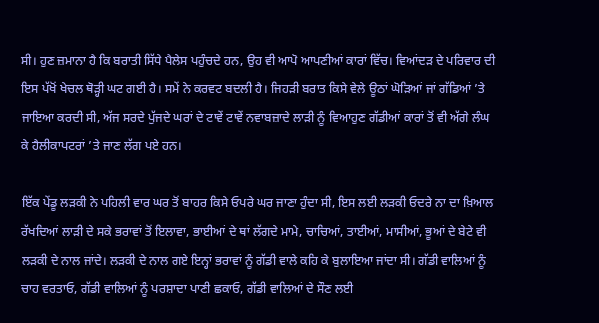ਸੀ। ਹੁਣ ਜ਼ਮਾਨਾ ਹੈ ਕਿ ਬਰਾਤੀ ਸਿੱਧੇ ਪੈਲੇਸ ਪਹੁੰਚਦੇ ਹਨ, ਉਹ ਵੀ ਆਪੋ ਆਪਣੀਆਂ ਕਾਰਾਂ ਵਿੱਚ। ਵਿਆਂਦੜ ਦੇ ਪਰਿਵਾਰ ਦੀ ਇਸ ਪੱਖੋਂ ਖੇਚਲ ਥੋੜ੍ਹੀ ਘਟ ਗਈ ਹੈ। ਸਮੇਂ ਨੇ ਕਰਵਟ ਬਦਲੀ ਹੈ। ਜਿਹੜੀ ਬਰਾਤ ਕਿਸੇ ਵੇਲੇ ਊਠਾਂ ਘੋੜਿਆਂ ਜਾਂ ਗੱਡਿਆਂ ’ਤੇ ਜਾਇਆ ਕਰਦੀ ਸੀ, ਅੱਜ ਸਰਦੇ ਪੁੱਜਦੇ ਘਰਾਂ ਦੇ ਟਾਵੇਂ ਟਾਵੇਂ ਨਵਾਬਜ਼ਾਦੇ ਲਾੜੀ ਨੂੰ ਵਿਆਹੁਣ ਗੱਡੀਆਂ ਕਾਰਾਂ ਤੋਂ ਵੀ ਅੱਗੇ ਲੰਘ ਕੇ ਹੈਲੀਕਾਪਟਰਾਂ ’ਤੇ ਜਾਣ ਲੱਗ ਪਏ ਹਨ।

ਇੱਕ ਪੇਂਡੂ ਲੜਕੀ ਨੇ ਪਹਿਲੀ ਵਾਰ ਘਰ ਤੋਂ ਬਾਹਰ ਕਿਸੇ ਓਪਰੇ ਘਰ ਜਾਣਾ ਹੁੰਦਾ ਸੀ, ਇਸ ਲਈ ਲੜਕੀ ਓਦਰੇ ਨਾ ਦਾ ਖ਼ਿਆਲ ਰੱਖਦਿਆਂ ਲਾੜੀ ਦੇ ਸਕੇ ਭਰਾਵਾਂ ਤੋਂ ਇਲਾਵਾ, ਭਾਈਆਂ ਦੇ ਥਾਂ ਲੱਗਦੇ ਮਾਮੇ, ਚਾਚਿਆਂ, ਤਾਈਆਂ, ਮਾਸੀਆਂ, ਭੂਆਂ ਦੇ ਬੇਟੇ ਵੀ ਲੜਕੀ ਦੇ ਨਾਲ ਜਾਂਦੇ। ਲੜਕੀ ਦੇ ਨਾਲ ਗਏ ਇਨ੍ਹਾਂ ਭਰਾਵਾਂ ਨੂੰ ਗੱਡੀ ਵਾਲੇ ਕਹਿ ਕੇ ਬੁਲਾਇਆ ਜਾਂਦਾ ਸੀ। ਗੱਡੀ ਵਾਲਿਆਂ ਨੂੰ ਚਾਹ ਵਰਤਾਓ, ਗੱਡੀ ਵਾਲਿਆਂ ਨੂੰ ਪਰਸ਼ਾਦਾ ਪਾਣੀ ਛਕਾਓ, ਗੱਡੀ ਵਾਲਿਆਂ ਦੇ ਸੌਣ ਲਈ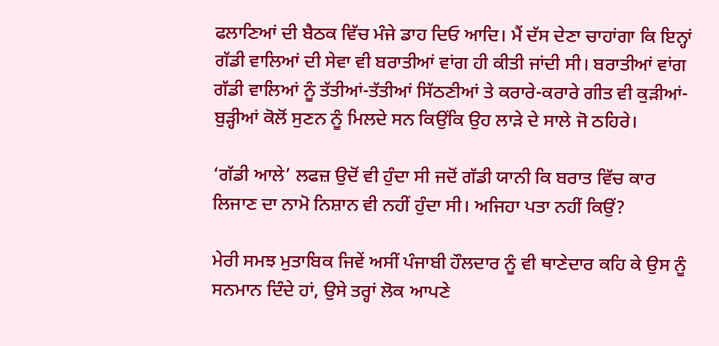ਫਲਾਣਿਆਂ ਦੀ ਬੈਠਕ ਵਿੱਚ ਮੰਜੇ ਡਾਹ ਦਿਓ ਆਦਿ। ਮੈਂ ਦੱਸ ਦੇਣਾ ਚਾਹਾਂਗਾ ਕਿ ਇਨ੍ਹਾਂ ਗੱਡੀ ਵਾਲਿਆਂ ਦੀ ਸੇਵਾ ਵੀ ਬਰਾਤੀਆਂ ਵਾਂਗ ਹੀ ਕੀਤੀ ਜਾਂਦੀ ਸੀ। ਬਰਾਤੀਆਂ ਵਾਂਗ ਗੱਡੀ ਵਾਲਿਆਂ ਨੂੰ ਤੱਤੀਆਂ-ਤੱਤੀਆਂ ਸਿੱਠਣੀਆਂ ਤੇ ਕਰਾਰੇ-ਕਰਾਰੇ ਗੀਤ ਵੀ ਕੁੜੀਆਂ-ਬੁੜ੍ਹੀਆਂ ਕੋਲੋਂ ਸੁਣਨ ਨੂੰ ਮਿਲਦੇ ਸਨ ਕਿਉਂਕਿ ਉਹ ਲਾੜੇ ਦੇ ਸਾਲੇ ਜੋ ਠਹਿਰੇ।

‘ਗੱਡੀ ਆਲੇ’ ਲਫਜ਼ ਉਦੋਂ ਵੀ ਹੁੰਦਾ ਸੀ ਜਦੋਂ ਗੱਡੀ ਯਾਨੀ ਕਿ ਬਰਾਤ ਵਿੱਚ ਕਾਰ ਲਿਜਾਣ ਦਾ ਨਾਮੋ ਨਿਸ਼ਾਨ ਵੀ ਨਹੀਂ ਹੁੰਦਾ ਸੀ। ਅਜਿਹਾ ਪਤਾ ਨਹੀਂ ਕਿਉਂ?

ਮੇਰੀ ਸਮਝ ਮੁਤਾਬਿਕ ਜਿਵੇਂ ਅਸੀਂ ਪੰਜਾਬੀ ਹੌਲਦਾਰ ਨੂੰ ਵੀ ਥਾਣੇਦਾਰ ਕਹਿ ਕੇ ਉਸ ਨੂੰ ਸਨਮਾਨ ਦਿੰਦੇ ਹਾਂ, ਉਸੇ ਤਰ੍ਹਾਂ ਲੋਕ ਆਪਣੇ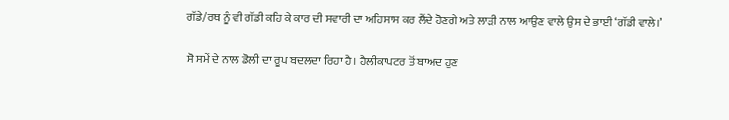ਗੱਡੇ/ਰਥ ਨੂੰ ਵੀ ਗੱਡੀ ਕਹਿ ਕੇ ਕਾਰ ਦੀ ਸਵਾਰੀ ਦਾ ਅਹਿਸਾਸ ਕਰ ਲੈਂਦੇ ਹੋਣਗੇ ਅਤੇ ਲਾੜੀ ਨਾਲ ਆਉਣ ਵਾਲੇ ਉਸ ਦੇ ਭਾਈ ‘ਗੱਡੀ ਵਾਲੇ।’

ਸੋ ਸਮੇਂ ਦੇ ਨਾਲ ਡੋਲੀ ਦਾ ਰੂਪ ਬਦਲਦਾ ਰਿਹਾ ਹੈ। ਹੈਲੀਕਾਪਟਰ ਤੋਂ ਬਾਅਦ ਹੁਣ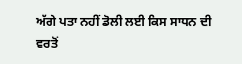ਅੱਗੇ ਪਤਾ ਨਹੀਂ ਡੋਲੀ ਲਈ ਕਿਸ ਸਾਧਨ ਦੀ ਵਰਤੋਂ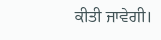ਕੀਤੀ ਜਾਵੇਗੀ।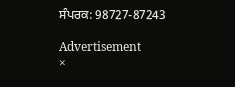ਸੰਪਰਕ: 98727-87243

Advertisement
×